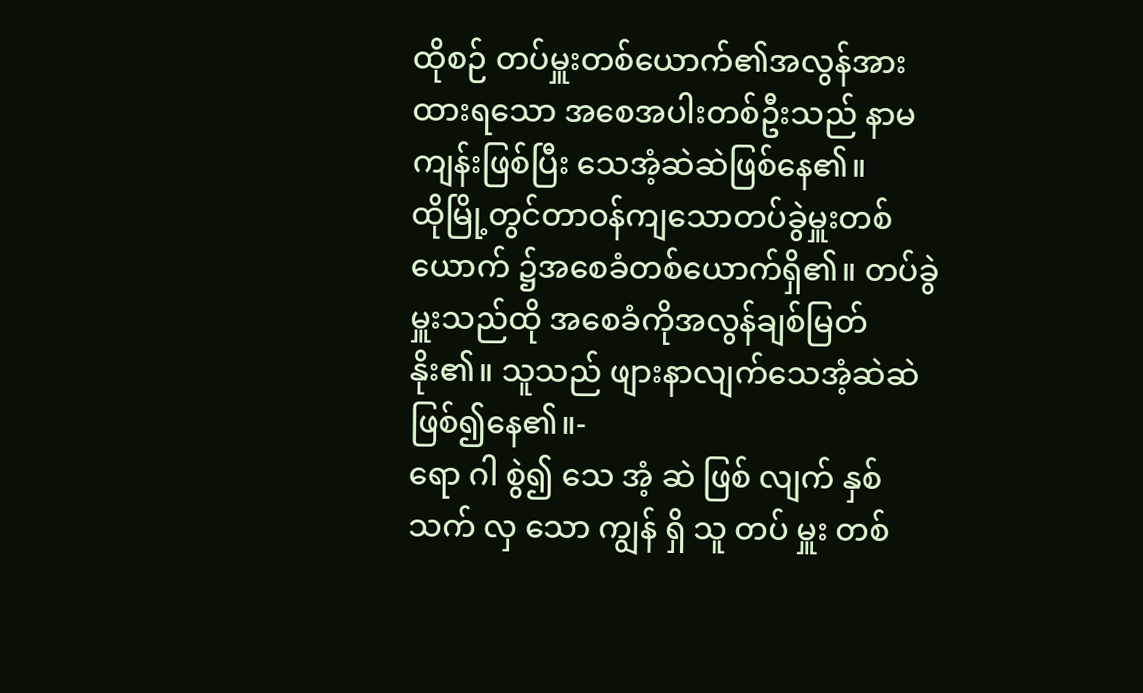ထိုစဉ် တပ်မှူးတစ်ယောက်၏အလွန်အားထားရသော အစေအပါးတစ်ဦးသည် နာမကျန်းဖြစ်ပြီး သေအံ့ဆဲဆဲဖြစ်နေ၏။
ထိုမြို့တွင်တာဝန်ကျသောတပ်ခွဲမှူးတစ်ယောက် ၌အစေခံတစ်ယောက်ရှိ၏။ တပ်ခွဲမှူးသည်ထို အစေခံကိုအလွန်ချစ်မြတ်နိုး၏။ သူသည် ဖျားနာလျက်သေအံ့ဆဲဆဲဖြစ်၍နေ၏။-
ရော ဂါ စွဲ၍ သေ အံ့ ဆဲ ဖြစ် လျက် နှစ် သက် လှ သော ကျွန် ရှိ သူ တပ် မှူး တစ်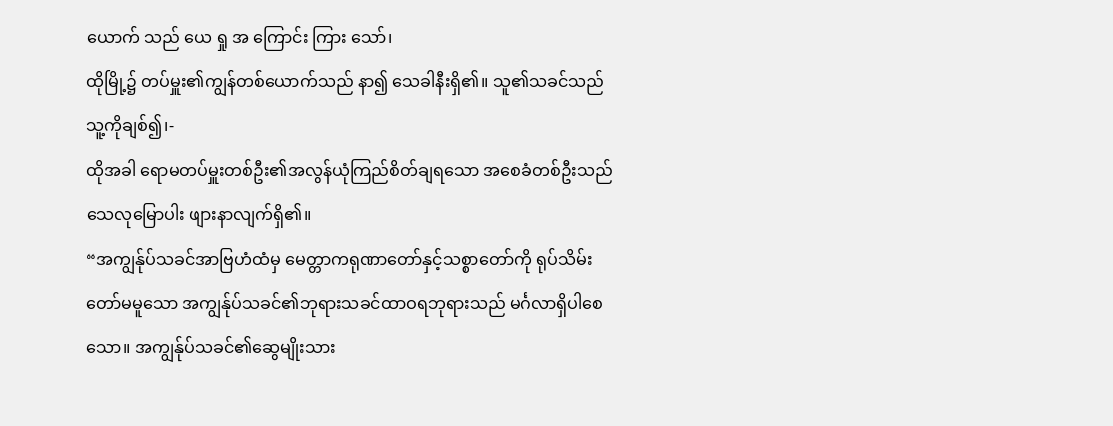ယောက် သည် ယေ ရှု အ ကြောင်း ကြား သော်၊
ထိုမြို့၌ တပ်မှူး၏ကျွန်တစ်ယောက်သည် နာ၍ သေခါနီးရှိ၏။ သူ၏သခင်သည် သူ့ကိုချစ်၍၊-
ထိုအခါ ရောမတပ်မှူးတစ်ဦး၏အလွန်ယုံကြည်စိတ်ချရသော အစေခံတစ်ဦးသည် သေလုမြောပါး ဖျားနာလျက်ရှိ၏။
“အကျွန်ုပ်သခင်အာဗြဟံထံမှ မေတ္တာကရုဏာတော်နှင့်သစ္စာတော်ကို ရုပ်သိမ်းတော်မမူသော အကျွန်ုပ်သခင်၏ဘုရားသခင်ထာဝရဘုရားသည် မင်္ဂလာရှိပါစေသော။ အကျွန်ုပ်သခင်၏ဆွေမျိုးသား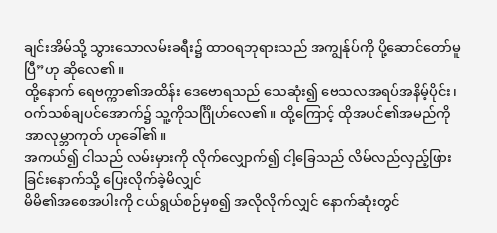ချင်းအိမ်သို့ သွားသောလမ်းခရီး၌ ထာဝရဘုရားသည် အကျွန်ုပ်ကို ပို့ဆောင်တော်မူပြီ”ဟု ဆိုလေ၏။
ထို့နောက် ရေဗက္ကာ၏အထိန်း ဒေဗောရသည် သေဆုံး၍ ဗေသလအရပ်အနိမ့်ပိုင်း၊ ဝက်သစ်ချပင်အောက်၌ သူ့ကိုသင်္ဂြိုဟ်လေ၏။ ထို့ကြောင့် ထိုအပင်၏အမည်ကို အာလုမ္ဘာကုတ် ဟုခေါ်၏။
အကယ်၍ ငါသည် လမ်းမှားကို လိုက်လျှောက်၍ ငါ့ခြေသည် လိမ်လည်လှည့်ဖြားခြင်းနောက်သို့ ပြေးလိုက်ခဲ့မိလျှင်
မိမိ၏အစေအပါးကို ငယ်ရွယ်စဉ်မှစ၍ အလိုလိုက်လျှင် နောက်ဆုံးတွင်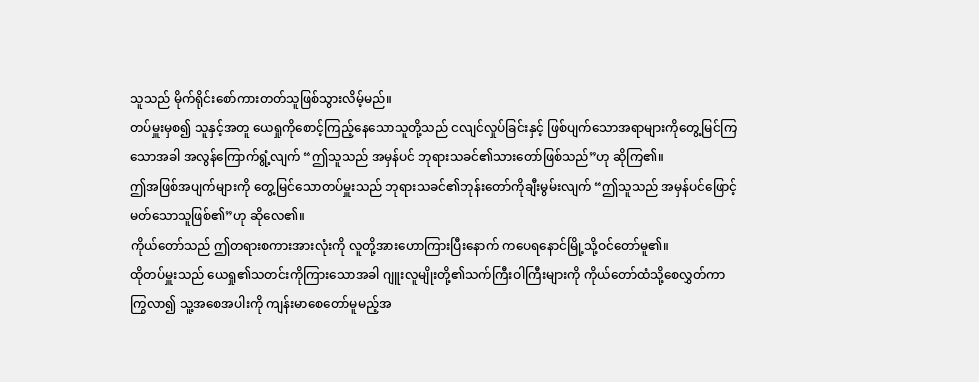သူသည် မိုက်ရိုင်းစော်ကားတတ်သူဖြစ်သွားလိမ့်မည်။
တပ်မှူးမှစ၍ သူနှင့်အတူ ယေရှုကိုစောင့်ကြည့်နေသောသူတို့သည် ငလျင်လှုပ်ခြင်းနှင့် ဖြစ်ပျက်သောအရာများကိုတွေ့မြင်ကြသောအခါ အလွန်ကြောက်ရွံ့လျက် “ဤသူသည် အမှန်ပင် ဘုရားသခင်၏သားတော်ဖြစ်သည်”ဟု ဆိုကြ၏။
ဤအဖြစ်အပျက်များကို တွေ့မြင်သောတပ်မှူးသည် ဘုရားသခင်၏ဘုန်းတော်ကိုချီးမွမ်းလျက် “ဤသူသည် အမှန်ပင်ဖြောင့်မတ်သောသူဖြစ်၏”ဟု ဆိုလေ၏။
ကိုယ်တော်သည် ဤတရားစကားအားလုံးကို လူတို့အားဟောကြားပြီးနောက် ကပေရနောင်မြို့သို့ဝင်တော်မူ၏။
ထိုတပ်မှူးသည် ယေရှု၏သတင်းကိုကြားသောအခါ ဂျူးလူမျိုးတို့၏သက်ကြီးဝါကြီးများကို ကိုယ်တော်ထံသို့စေလွှတ်ကာ ကြွလာ၍ သူ့အစေအပါးကို ကျန်းမာစေတော်မူမည့်အ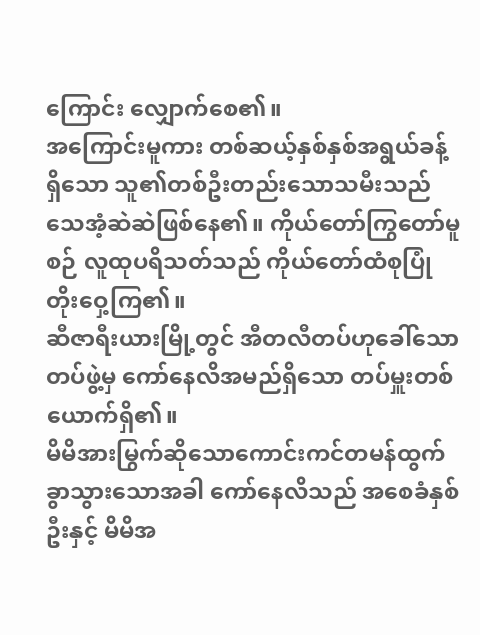ကြောင်း လျှောက်စေ၏။
အကြောင်းမူကား တစ်ဆယ့်နှစ်နှစ်အရွယ်ခန့်ရှိသော သူ၏တစ်ဦးတည်းသောသမီးသည် သေအံ့ဆဲဆဲဖြစ်နေ၏။ ကိုယ်တော်ကြွတော်မူစဉ် လူထုပရိသတ်သည် ကိုယ်တော်ထံစုပြုံတိုးဝှေ့ကြ၏။
ဆီဇာရီးယားမြို့တွင် အီတလီတပ်ဟုခေါ်သောတပ်ဖွဲ့မှ ကော်နေလိအမည်ရှိသော တပ်မှူးတစ်ယောက်ရှိ၏။
မိမိအားမြွက်ဆိုသောကောင်းကင်တမန်ထွက်ခွာသွားသောအခါ ကော်နေလိသည် အစေခံနှစ်ဦးနှင့် မိမိအ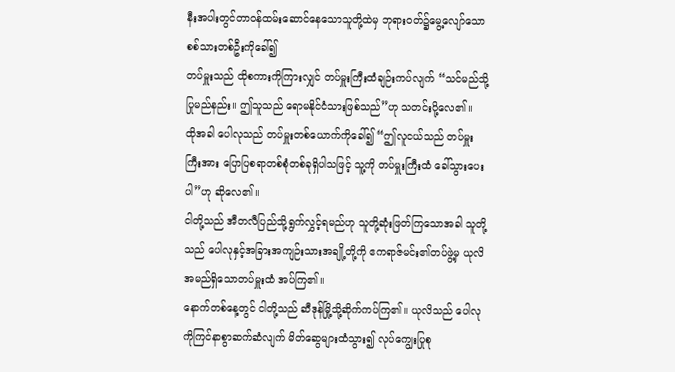နီးအပါးတွင်တာဝန်ထမ်းဆောင်နေသောသူတို့ထဲမှ ဘုရားဝတ်၌မွေ့လျော်သော စစ်သားတစ်ဦးကိုခေါ်၍
တပ်မှူးသည် ထိုစကားကိုကြားလျှင် တပ်မှူးကြီးထံချဉ်းကပ်လျက် “သင်မည်သို့ပြုမည်နည်း။ ဤသူသည် ရောမနိုင်ငံသားဖြစ်သည်”ဟု သတင်းပို့လေ၏။
ထိုအခါ ပေါလုသည် တပ်မှူးတစ်ယောက်ကိုခေါ်၍ “ဤလူငယ်သည် တပ်မှူးကြီးအား ပြောပြစရာတစ်စုံတစ်ခုရှိပါသဖြင့် သူ့ကို တပ်မှူးကြီးထံ ခေါ်သွားပေးပါ”ဟု ဆိုလေ၏။
ငါတို့သည် အီတလီပြည်သို့ရွက်လွှင့်ရမည်ဟု သူတို့ဆုံးဖြတ်ကြသောအခါ သူတို့သည် ပေါလုနှင့်အခြားအကျဉ်းသားအချို့တို့ကို ဧကရာဇ်မင်း၏တပ်ဖွဲ့မှ ယုလိအမည်ရှိသောတပ်မှူးထံ အပ်ကြ၏။
နောက်တစ်နေ့တွင် ငါတို့သည် ဆီဒုန်မြို့သို့ဆိုက်ကပ်ကြ၏။ ယုလိသည် ပေါလုကိုကြင်နာစွာဆက်ဆံလျက် မိတ်ဆွေများထံသွား၍ လုပ်ကျွေးပြုစု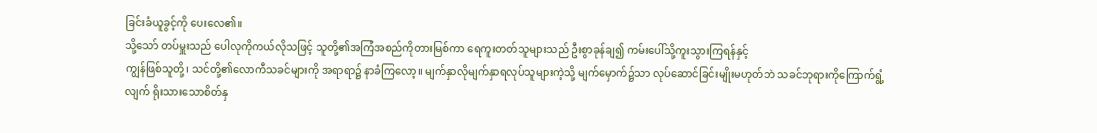ခြင်းခံယူခွင့်ကို ပေးလေ၏။
သို့သော် တပ်မှူးသည် ပေါလုကိုကယ်လိုသဖြင့် သူတို့၏အကြံအစည်ကိုတားမြစ်ကာ ရေကူးတတ်သူများသည် ဦးစွာခုန်ချ၍ ကမ်းပေါ်သို့ကူးသွားကြရန်နှင့်
ကျွန်ဖြစ်သူတို့၊ သင်တို့၏လောကီသခင်များကို အရာရာ၌ နာခံကြလော့။ မျက်နှာလိုမျက်နှာရလုပ်သူများကဲ့သို့ မျက်မှောက်၌သာ လုပ်ဆောင်ခြင်းမျိုးမဟုတ်ဘဲ သခင်ဘုရားကိုကြောက်ရွံ့လျက် ရိုးသားသောစိတ်နှ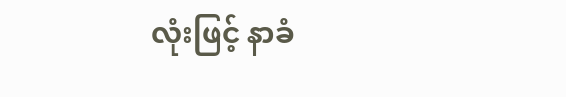လုံးဖြင့် နာခံ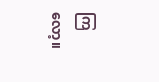ကြလော့။